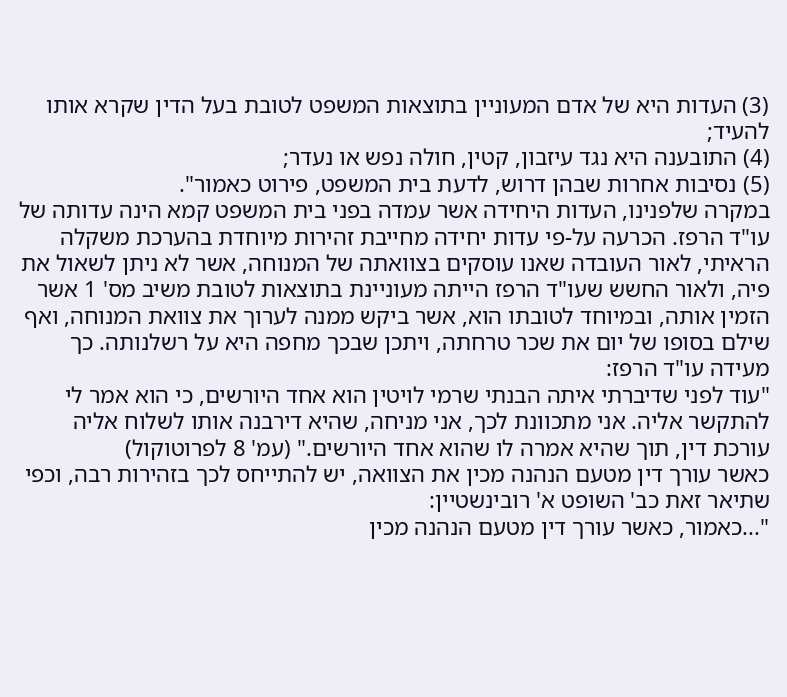(3) העדות היא של אדם המעוניין בתוצאות המשפט לטובת בעל הדין שקרא אותו להעיד;
(4) התובענה היא נגד עיזבון, קטין, חולה נפש או נעדר;
(5) נסיבות אחרות שבהן דרוש, לדעת בית המשפט, פירוט כאמור".
במקרה שלפנינו, העדות היחידה אשר עמדה בפני בית המשפט קמא הינה עדותה של עו"ד הרפז. הכרעה על-פי עדות יחידה מחייבת זהירות מיוחדת בהערכת משקלה הראיתי, לאור העובדה שאנו עוסקים בצוואתה של המנוחה, אשר לא ניתן לשאול את פיה, ולאור החשש שעו"ד הרפז הייתה מעוניינת בתוצאות לטובת משיב מס' 1 אשר הזמין אותה, ובמיוחד לטובתו הוא, אשר ביקש ממנה לערוך את צוואת המנוחה, ואף שילם בסופו של יום את שכר טרחתה, ויתכן שבכך מחפה היא על רשלנותה. כך מעידה עו"ד הרפז:
"עוד לפני שדיברתי איתה הבנתי שרמי לויטין הוא אחד היורשים, כי הוא אמר לי להתקשר אליה. אני מתכוונת לכך, אני מניחה, שהיא דירבנה אותו לשלוח אליה עורכת דין, תוך שהיא אמרה לו שהוא אחד היורשים." (עמ' 8 לפרוטוקול)
כאשר עורך דין מטעם הנהנה מכין את הצוואה, יש להתייחס לכך בזהירות רבה, וכפי שתיאר זאת כב' השופט א' רובינשטיין:
"...כאמור, כאשר עורך דין מטעם הנהנה מכין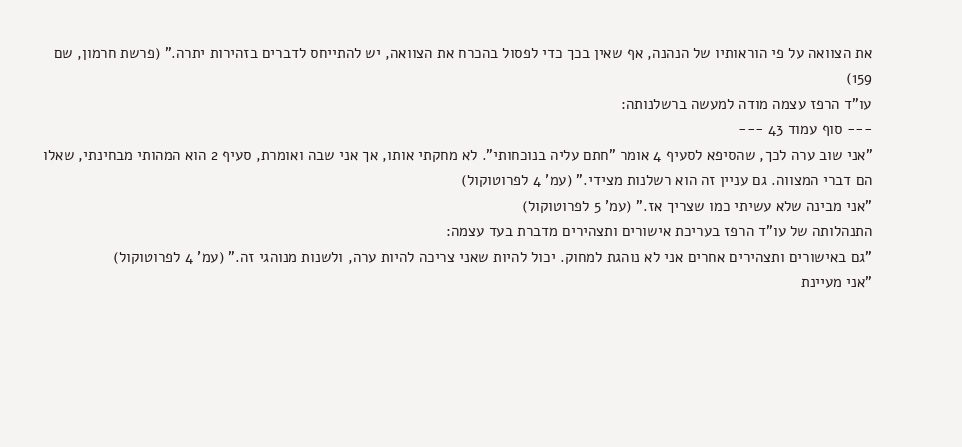את הצוואה על פי הוראותיו של הנהנה, אף שאין בכך כדי לפסול בהכרח את הצוואה, יש להתייחס לדברים בזהירות יתרה." (פרשת חרמון, שם 159)
עו"ד הרפז עצמה מודה למעשה ברשלנותה:
--- סוף עמוד 43 ---
"אני שוב ערה לכך, שהסיפא לסעיף 4 אומר "חתם עליה בנוכחותי". לא מחקתי אותו, אך אני שבה ואומרת, סעיף 2 הוא המהותי מבחינתי, שאלו הם דברי המצווה. גם עניין זה הוא רשלנות מצידי." (עמ' 4 לפרוטוקול)
"אני מבינה שלא עשיתי כמו שצריך אז." (עמ' 5 לפרוטוקול)
התנהלותה של עו"ד הרפז בעריכת אישורים ותצהירים מדברת בעד עצמה:
"גם באישורים ותצהירים אחרים אני לא נוהגת למחוק. יכול להיות שאני צריכה להיות ערה, ולשנות מנוהגי זה." (עמ' 4 לפרוטוקול)
"אני מעיינת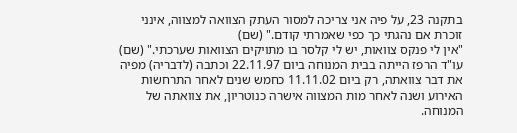בתקנה 23, על פיה אני צריכה למסור העתק הצוואה למצווה, אינני זוכרת אם נהגתי כך כפי שאמרתי קודם." (שם)
"אין לי פנקס צוואות, יש לי קלסר בו מתויקים הצוואות שערכתי." (שם)
עו"ד הרפז הייתה בבית המנוחה ביום 22.11.97 וכתבה (לדבריה) מפיה את דבר צוואתה, רק ביום 11.11.02 כחמש שנים לאחר התרחשות האירוע ושנה לאחר מות המצווה אישרה כנוטריון, את צוואתה של המנוחה.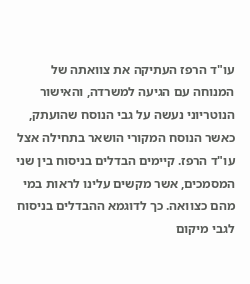עו"ד הרפז העתיקה את צוואתה של המנוחה עם הגיעה למשרדה, והאישור הנוטריוני נעשה על גבי הנוסח שהועתק, כאשר הנוסח המקורי הושאר בתחילה אצל עו"ד הרפז. קיימים הבדלים בניסוח בין שני המסמכים, אשר מקשים עלינו לראות במי מהם כצוואה. כך לדוגמא ההבדלים בניסוח לגבי מיקום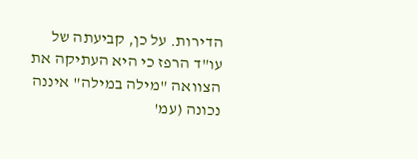הדירות. על כן, קביעתה של עו"ד הרפז כי היא העתיקה את הצוואה "מילה במילה" איננה נכונה (עמ'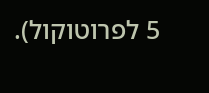5 לפרוטוקול).